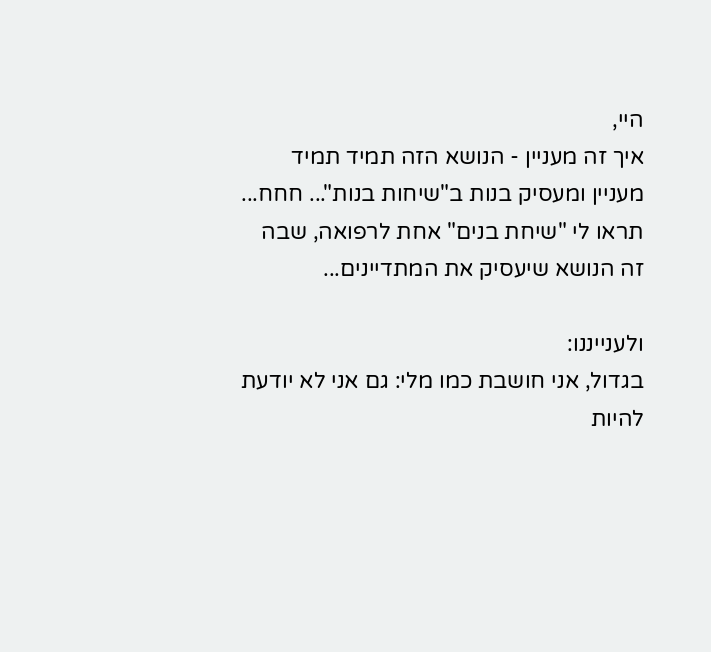היי,
איך זה מעניין - הנושא הזה תמיד תמיד מעניין ומעסיק בנות ב"שיחות בנות"... חחח... תראו לי "שיחת בנים" אחת לרפואה, שבה זה הנושא שיעסיק את המתדיינים...

ולענייננו:
בגדול, אני חושבת כמו מלי: גם אני לא יודעת להיות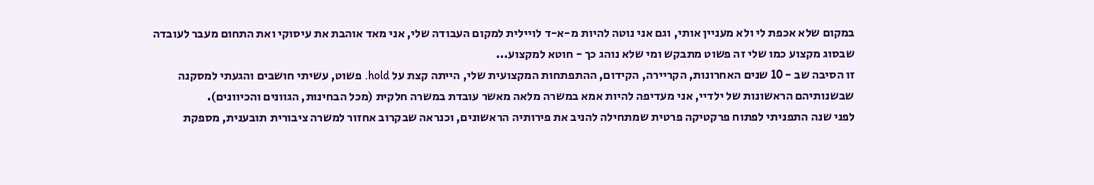במקום שלא אכפת לי ולא מעניין אותי, וגם אני נוטה להיות מ-א-ד לויילית למקום העבודה שלי, אני מאד אוהבת את עיסוקי ואת התחום מעבר לעובדה שבסוג מקצוע כמו שלי זה פשוט מתבקש ומי שלא נוהג כך - חוטא למקצוע...
זו הסיבה שב - 10 שנים האחרונות, הקריירה, הקידום, ההתפתחות המקצועית שלי, הייתה קצת על hold. פשוט, עשיתי חושבים והגעתי למסקנה שבשנותיהם הראשונות של ילדיי, אני מעדיפה להיות אמא במשרה מלאה מאשר עובדת במשרה חלקית (מכל הבחינות, הגוונים והכיוונים).
לפני שנה התפניתי לפתוח פרקטיקה פרטית שמתחילה להניב את פירותיה הראשונים, וכנראה שבקרוב אחזור למשרה ציבורית תובענית, מספקת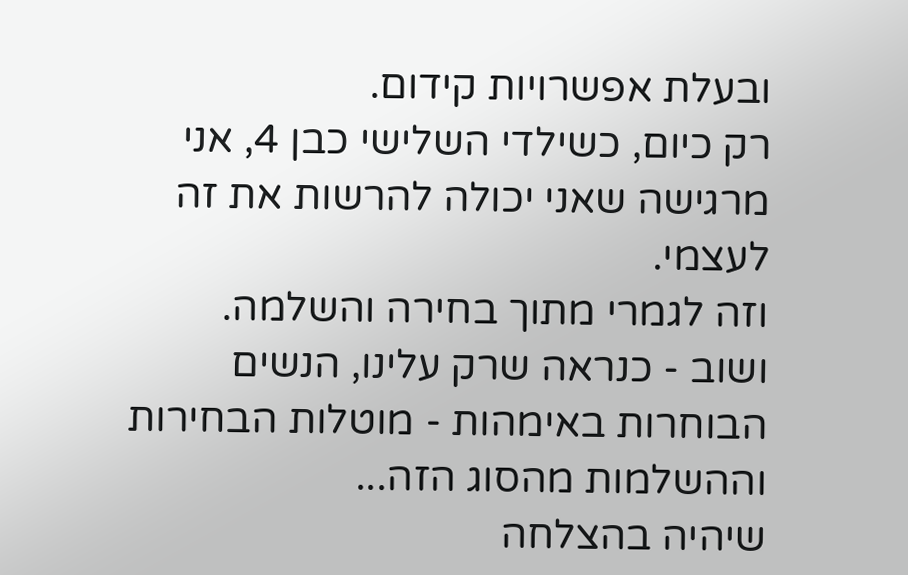ובעלת אפשרויות קידום.
רק כיום, כשילדי השלישי כבן 4, אני מרגישה שאני יכולה להרשות את זה לעצמי.
וזה לגמרי מתוך בחירה והשלמה.
ושוב - כנראה שרק עלינו, הנשים הבוחרות באימהות - מוטלות הבחירות וההשלמות מהסוג הזה...
שיהיה בהצלחה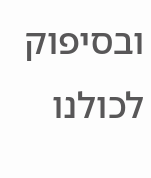ובסיפוק לכולנו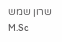שרון שמש
M.Sc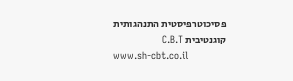פסיכוטרפיסטית התנהגותית קוגנטיבית C.B.T
www.sh-cbt.co.il